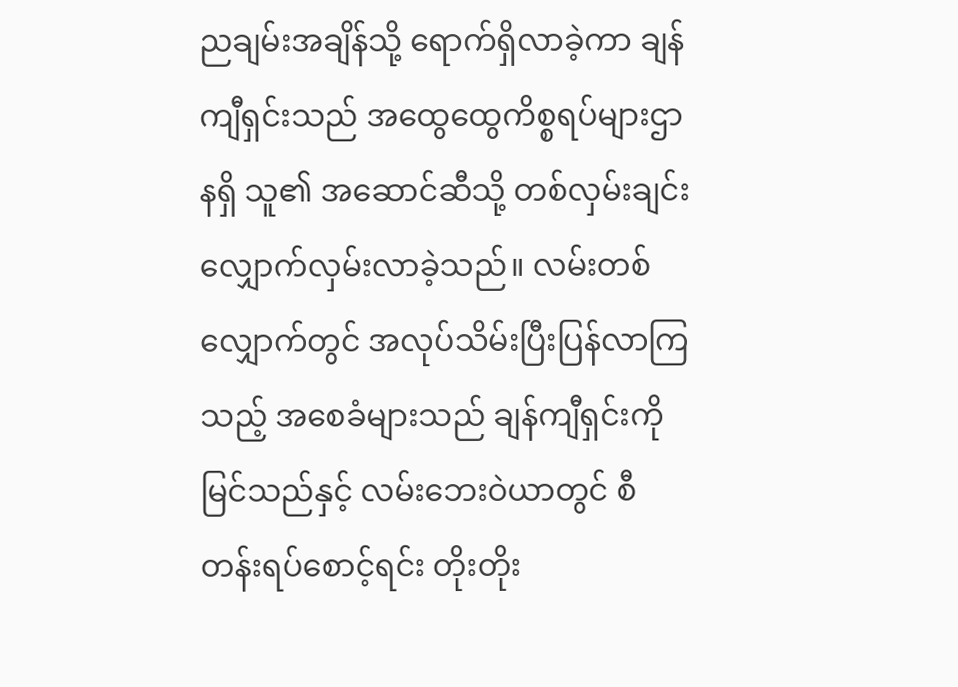ညချမ်းအချိန်သို့ ရောက်ရှိလာခဲ့ကာ ချန်ကျီရှင်းသည် အထွေထွေကိစ္စရပ်များဌာနရှိ သူ၏ အဆောင်ဆီသို့ တစ်လှမ်းချင်း လျှောက်လှမ်းလာခဲ့သည်။ လမ်းတစ်လျှောက်တွင် အလုပ်သိမ်းပြီးပြန်လာကြသည့် အစေခံများသည် ချန်ကျီရှင်းကို မြင်သည်နှင့် လမ်းဘေးဝဲယာတွင် စီတန်းရပ်စောင့်ရင်း တိုးတိုး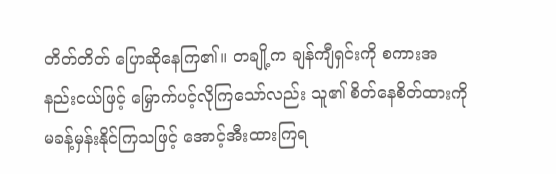တိတ်တိတ် ပြောဆိုနေကြ၏။ တချို့က ချန်ကျီရှင်းကို စကားအနည်းငယ်ဖြင့် မြှောက်ပင့်လိုကြသော်လည်း သူ၏ စိတ်နေစိတ်ထားကို မခန့်မှန်းနိုင်ကြသဖြင့် အောင့်အီးထားကြရ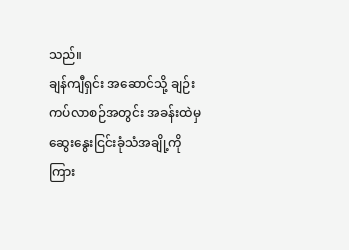သည်။
ချန်ကျီရှင်း အဆောင်သို့ ချဉ်းကပ်လာစဉ်အတွင်း အခန်းထဲမှ ဆွေးနွေးငြင်းခုံသံအချို့ကို ကြား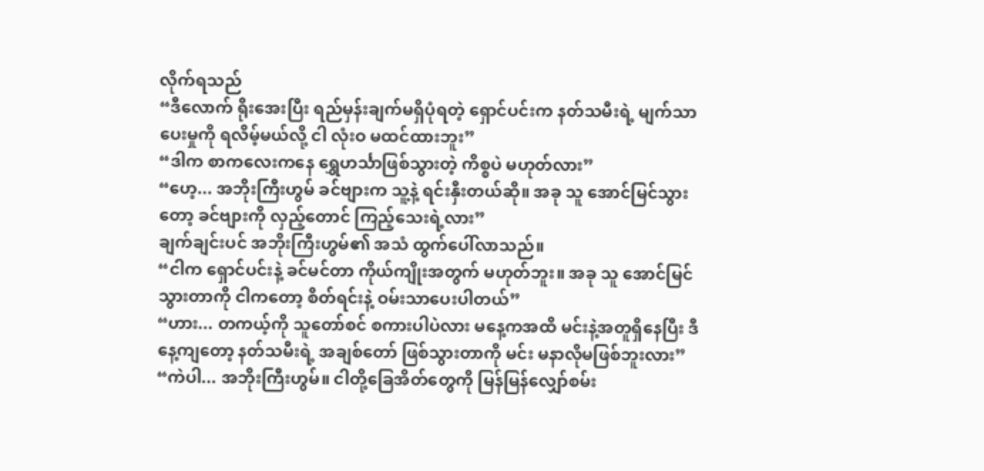လိုက်ရသည်
“ဒီလောက် ရိုးအေးပြီး ရည်မှန်းချက်မရှိပုံရတဲ့ ရှောင်ပင်းက နတ်သမီးရဲ့ မျက်သာပေးမှုကို ရလိမ့်မယ်လို့ ငါ လုံးဝ မထင်ထားဘူး”
“ဒါက စာကလေးကနေ ရွှေဟင်္သာဖြစ်သွားတဲ့ ကိစ္စပဲ မဟုတ်လား”
“ဟေ့... အဘိုးကြီးဟွမ် ခင်ဗျားက သူ့နဲ့ ရင်းနှီးတယ်ဆို။ အခု သူ အောင်မြင်သွားတော့ ခင်ဗျားကို လှည့်တောင် ကြည့်သေးရဲ့လား”
ချက်ချင်းပင် အဘိုးကြီးဟွမ်၏ အသံ ထွက်ပေါ်လာသည်။
“ငါက ရှောင်ပင်းနဲ့ ခင်မင်တာ ကိုယ်ကျိုးအတွက် မဟုတ်ဘူး။ အခု သူ အောင်မြင်သွားတာကို ငါကတော့ စိတ်ရင်းနဲ့ ဝမ်းသာပေးပါတယ်”
“ဟား... တကယ့်ကို သူတော်စင် စကားပါပဲလား မနေ့ကအထိ မင်းနဲ့အတူရှိနေပြီး ဒီနေ့ကျတော့ နတ်သမီးရဲ့ အချစ်တော် ဖြစ်သွားတာကို မင်း မနာလိုမဖြစ်ဘူးလား”
“ကဲပါ... အဘိုးကြီးဟွမ်။ ငါတို့ခြေအိတ်တွေကို မြန်မြန်လျှော်စမ်း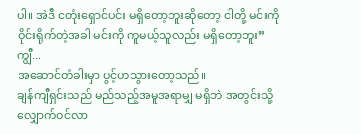ပါ။ အဲဒီ ငတုံးရှောင်ပင်း မရှိတော့ဘူးဆိုတော့ ငါတို့ မင်းကို ဝိုင်းရိုက်တဲ့အခါ မင်းကို ကူမယ့်သူလည်း မရှိတော့ဘူး”
ကျွီ...
အဆောင်တံခါးမှာ ပွင့်ဟသွားတော့သည်။
ချန်ကျီရှင်းသည် မည်သည့်အမူအရာမျှ မရှိဘဲ အတွင်းသို့ လျှောက်ဝင်လာ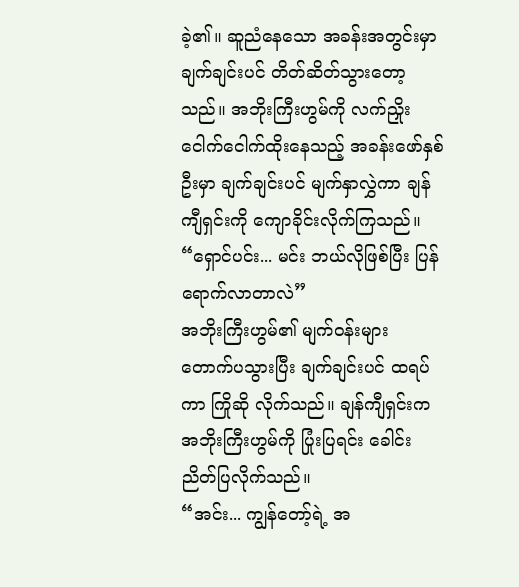ခဲ့၏။ ဆူညံနေသော အခန်းအတွင်းမှာ ချက်ချင်းပင် တိတ်ဆိတ်သွားတော့သည်။ အဘိုးကြီးဟွမ်ကို လက်ညှိုးငေါက်ငေါက်ထိုးနေသည့် အခန်းဖော်နှစ်ဦးမှာ ချက်ချင်းပင် မျက်နှာလွှဲကာ ချန်ကျီရှင်းကို ကျောခိုင်းလိုက်ကြသည်။
“ရှောင်ပင်း... မင်း ဘယ်လိုဖြစ်ပြီး ပြန်ရောက်လာတာလဲ”
အဘိုးကြီးဟွမ်၏ မျက်ဝန်းများ တောက်ပသွားပြီး ချက်ချင်းပင် ထရပ်ကာ ကြိုဆို လိုက်သည်။ ချန်ကျီရှင်းက အဘိုးကြီးဟွမ်ကို ပြုံးပြရင်း ခေါင်းညိတ်ပြလိုက်သည်။
“အင်း... ကျွန်တော့်ရဲ့ အ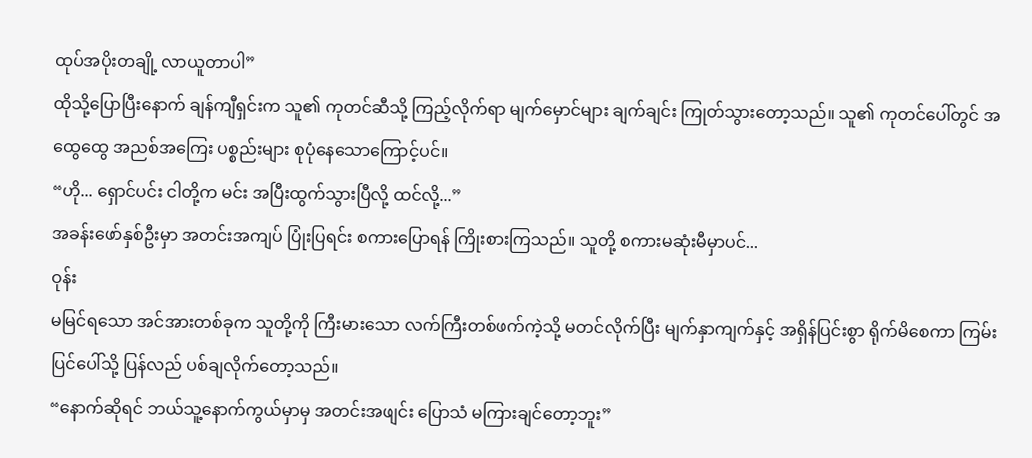ထုပ်အပိုးတချို့ လာယူတာပါ”
ထိုသို့ပြောပြီးနောက် ချန်ကျီရှင်းက သူ၏ ကုတင်ဆီသို့ ကြည့်လိုက်ရာ မျက်မှောင်များ ချက်ချင်း ကြုတ်သွားတော့သည်။ သူ၏ ကုတင်ပေါ်တွင် အထွေထွေ အညစ်အကြေး ပစ္စည်းများ စုပုံနေသောကြောင့်ပင်။
“ဟို... ရှောင်ပင်း ငါတို့က မင်း အပြီးထွက်သွားပြီလို့ ထင်လို့...”
အခန်းဖော်နှစ်ဦးမှာ အတင်းအကျပ် ပြုံးပြရင်း စကားပြောရန် ကြိုးစားကြသည်။ သူတို့ စကားမဆုံးမီမှာပင်...
ဝုန်း
မမြင်ရသော အင်အားတစ်ခုက သူတို့ကို ကြီးမားသော လက်ကြီးတစ်ဖက်ကဲ့သို့ မတင်လိုက်ပြီး မျက်နှာကျက်နှင့် အရှိန်ပြင်းစွာ ရိုက်မိစေကာ ကြမ်းပြင်ပေါ်သို့ ပြန်လည် ပစ်ချလိုက်တော့သည်။
“နောက်ဆိုရင် ဘယ်သူ့နောက်ကွယ်မှာမှ အတင်းအဖျင်း ပြောသံ မကြားချင်တော့ဘူး”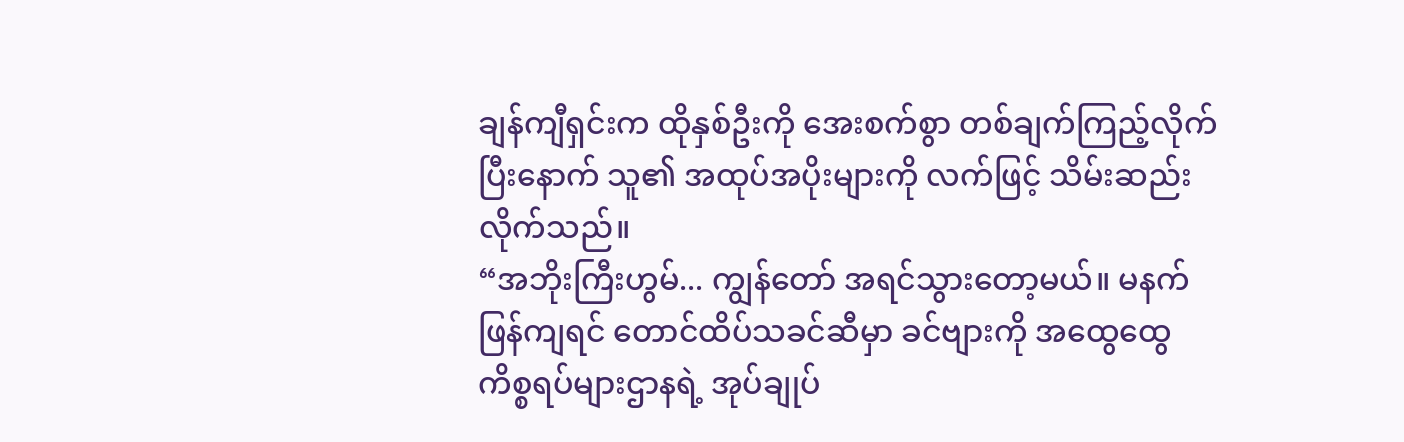ချန်ကျီရှင်းက ထိုနှစ်ဦးကို အေးစက်စွာ တစ်ချက်ကြည့်လိုက်ပြီးနောက် သူ၏ အထုပ်အပိုးများကို လက်ဖြင့် သိမ်းဆည်းလိုက်သည်။
“အဘိုးကြီးဟွမ်... ကျွန်တော် အရင်သွားတော့မယ်။ မနက်ဖြန်ကျရင် တောင်ထိပ်သခင်ဆီမှာ ခင်ဗျားကို အထွေထွေကိစ္စရပ်များဌာနရဲ့ အုပ်ချုပ်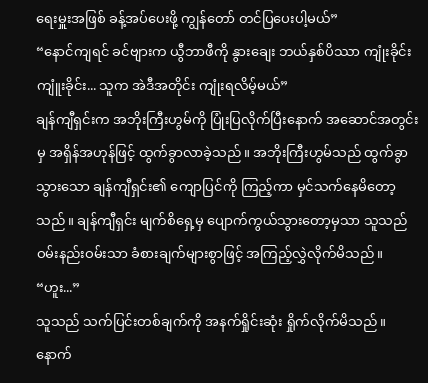ရေးမှူးအဖြစ် ခန့်အပ်ပေးဖို့ ကျွန်တော် တင်ပြပေးပါ့မယ်”
“နောင်ကျရင် ခင်ဗျားက ယွီဘာဖီကို နွားချေး ဘယ်နှစ်ပိဿာ ကျုံးခိုင်း ကျူံးခိုင်း... သူက အဲဒီအတိုင်း ကျုံးရလိမ့်မယ်”
ချန်ကျီရှင်းက အဘိုးကြီးဟွမ်ကို ပြုံးပြလိုက်ပြီးနောက် အဆောင်အတွင်းမှ အရှိန်အဟုန်ဖြင့် ထွက်ခွာလာခဲ့သည်။ အဘိုးကြီးဟွမ်သည် ထွက်ခွာသွားသော ချန်ကျီရှင်း၏ ကျောပြင်ကို ကြည့်ကာ မှင်သက်နေမိတော့သည်။ ချန်ကျီရှင်း မျက်စိရှေ့မှ ပျောက်ကွယ်သွားတော့မှသာ သူသည် ဝမ်းနည်းဝမ်းသာ ခံစားချက်များစွာဖြင့် အကြည့်လွှဲလိုက်မိသည်။
“ဟူး...”
သူသည် သက်ပြင်းတစ်ချက်ကို အနက်ရှိုင်းဆုံး ရှိုက်လိုက်မိသည်။ နောက်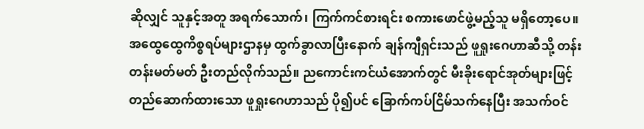ဆိုလျှင် သူနှင့်အတူ အရက်သောက်၊ ကြက်ကင်စားရင်း စကားဖောင်ဖွဲ့မည့်သူ မရှိတော့ပေ။
အထွေထွေကိစ္စရပ်များဌာနမှ ထွက်ခွာလာပြီးနောက် ချန်ကျီရှင်းသည် ဖူရှုးဂေဟာဆီသို့ တန်းတန်းမတ်မတ် ဦးတည်လိုက်သည်။ ညကောင်းကင်ယံအောက်တွင် မီးခိုးရောင်အုတ်များဖြင့် တည်ဆောက်ထားသော ဖူရှုးဂေဟာသည် ပို၍ပင် ခြောက်ကပ်ငြိမ်သက်နေပြီး အသက်ဝင်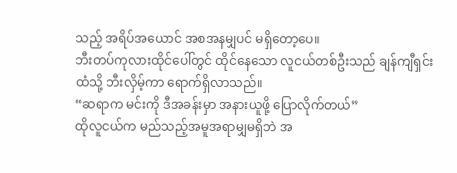သည့် အရိပ်အယောင် အစအနမျှပင် မရှိတော့ပေ။
ဘီးတပ်ကုလားထိုင်ပေါ်တွင် ထိုင်နေသော လူငယ်တစ်ဦးသည် ချန်ကျီရှင်းထံသို့ ဘီးလှိမ့်ကာ ရောက်ရှိလာသည်။
“ဆရာက မင်းကို ဒီအခန်းမှာ အနားယူဖို့ ပြောလိုက်တယ်”
ထိုလူငယ်က မည်သည့်အမူအရာမျှမရှိဘဲ အ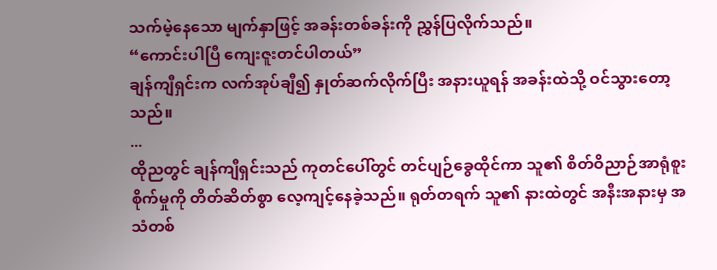သက်မဲ့နေသော မျက်နှာဖြင့် အခန်းတစ်ခန်းကို ညွှန်ပြလိုက်သည်။
“ကောင်းပါပြီ ကျေးဇူးတင်ပါတယ်”
ချန်ကျီရှင်းက လက်အုပ်ချီ၍ နှုတ်ဆက်လိုက်ပြီး အနားယူရန် အခန်းထဲသို့ ဝင်သွားတော့သည်။
...
ထိုညတွင် ချန်ကျီရှင်းသည် ကုတင်ပေါ်တွင် တင်ပျဉ်ခွေထိုင်ကာ သူ၏ စိတ်ဝိညာဉ်အာရုံစူးစိုက်မှုကို တိတ်ဆိတ်စွာ လေ့ကျင့်နေခဲ့သည်။ ရုတ်တရက် သူ၏ နားထဲတွင် အနီးအနားမှ အသံတစ်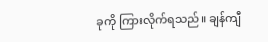ခုကို ကြားလိုက်ရသည်။ ချန်ကျီ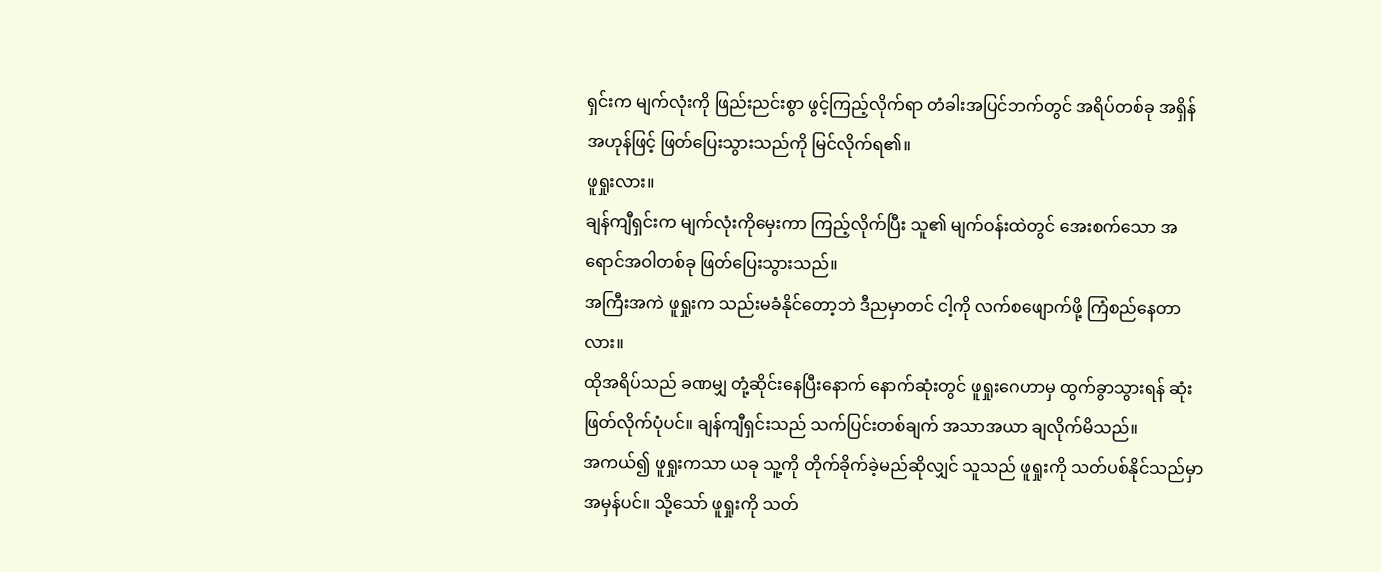ရှင်းက မျက်လုံးကို ဖြည်းညင်းစွာ ဖွင့်ကြည့်လိုက်ရာ တံခါးအပြင်ဘက်တွင် အရိပ်တစ်ခု အရှိန်အဟုန်ဖြင့် ဖြတ်ပြေးသွားသည်ကို မြင်လိုက်ရ၏။
ဖူရှုးလား။
ချန်ကျီရှင်းက မျက်လုံးကိုမှေးကာ ကြည့်လိုက်ပြီး သူ၏ မျက်ဝန်းထဲတွင် အေးစက်သော အရောင်အဝါတစ်ခု ဖြတ်ပြေးသွားသည်။
အကြီးအကဲ ဖူရှုးက သည်းမခံနိုင်တော့ဘဲ ဒီညမှာတင် ငါ့ကို လက်စဖျောက်ဖို့ ကြံစည်နေတာလား။
ထိုအရိပ်သည် ခဏမျှ တုံ့ဆိုင်းနေပြီးနောက် နောက်ဆုံးတွင် ဖူရှုးဂေဟာမှ ထွက်ခွာသွားရန် ဆုံးဖြတ်လိုက်ပုံပင်။ ချန်ကျီရှင်းသည် သက်ပြင်းတစ်ချက် အသာအယာ ချလိုက်မိသည်။
အကယ်၍ ဖူရှုးကသာ ယခု သူ့ကို တိုက်ခိုက်ခဲ့မည်ဆိုလျှင် သူသည် ဖူရှုးကို သတ်ပစ်နိုင်သည်မှာ အမှန်ပင်။ သို့သော် ဖူရှုးကို သတ်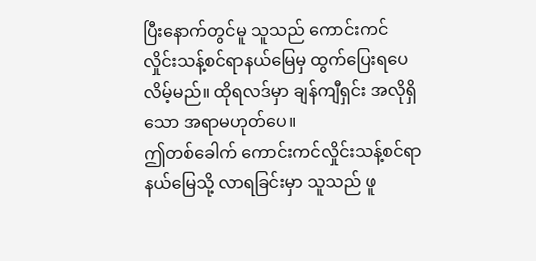ပြီးနောက်တွင်မူ သူသည် ကောင်းကင်လှိုင်းသန့်စင်ရာနယ်မြေမှ ထွက်ပြေးရပေလိမ့်မည်။ ထိုရလဒ်မှာ ချန်ကျီရှင်း အလိုရှိသော အရာမဟုတ်ပေ။
ဤတစ်ခေါက် ကောင်းကင်လှိုင်းသန့်စင်ရာနယ်မြေသို့ လာရခြင်းမှာ သူသည် ဖူ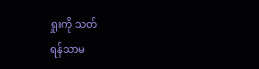ရှုးကို သတ်
ရန်သာမ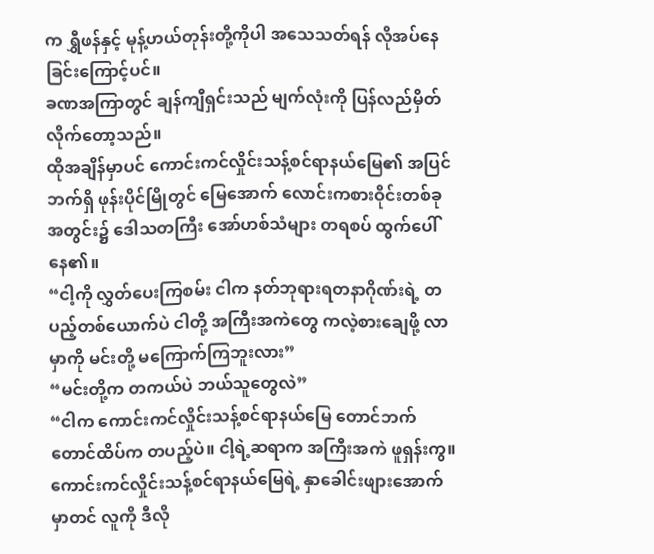က ရွှီဖန်နှင့် မုန့်ဟယ်တုန်းတို့ကိုပါ အသေသတ်ရန် လိုအပ်နေခြင်းကြောင့်ပင်။
ခဏအကြာတွင် ချန်ကျီရှင်းသည် မျက်လုံးကို ပြန်လည်မှိတ်လိုက်တော့သည်။
ထိုအချိန်မှာပင် ကောင်းကင်လှိုင်းသန့်စင်ရာနယ်မြေ၏ အပြင်ဘက်ရှိ ဖုန်းပိုင်မြိုတွင် မြေအောက် လောင်းကစားဝိုင်းတစ်ခုအတွင်း၌ ဒေါသတကြီး အော်ဟစ်သံများ တရစပ် ထွက်ပေါ်နေ၏။
“ငါ့ကို လွှတ်ပေးကြစမ်း ငါက နတ်ဘုရားရတနာဂိုဏ်းရဲ့ တပည့်တစ်ယောက်ပဲ ငါတို့ အကြီးအကဲတွေ ကလဲ့စားချေဖို့ လာမှာကို မင်းတို့ မကြောက်ကြဘူးလား”
“မင်းတို့က တကယ်ပဲ ဘယ်သူတွေလဲ”
“ငါက ကောင်းကင်လှိုင်းသန့်စင်ရာနယ်မြေ တောင်ဘက်တောင်ထိပ်က တပည့်ပဲ။ ငါ့ရဲ့ဆရာက အကြီးအကဲ ဖူရှန်းကွ။ ကောင်းကင်လှိုင်းသန့်စင်ရာနယ်မြေရဲ့ နှာခေါင်းဖျားအောက်မှာတင် လူကို ဒီလို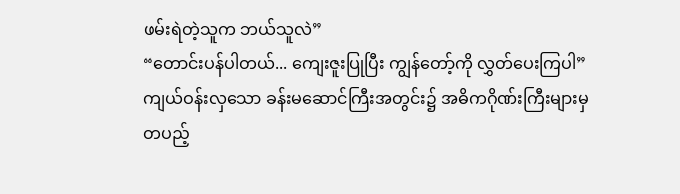ဖမ်းရဲတဲ့သူက ဘယ်သူလဲ”
“တောင်းပန်ပါတယ်... ကျေးဇူးပြုပြီး ကျွန်တော့်ကို လွှတ်ပေးကြပါ”
ကျယ်ဝန်းလှသော ခန်းမဆောင်ကြီးအတွင်း၌ အဓိကဂိုဏ်းကြီးများမှ တပည့်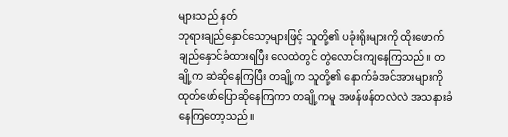များသည် နတ်
ဘုရားချည်နှောင်သော့များဖြင့် သူတို့၏ ပခုံးရိုးများကို ထိုးဖောက်ချည်နှောင်ခံထားရပြီး လေထဲတွင် တွဲလောင်းကျနေကြသည်။ တချို့က ဆဲဆိုနေကြပြီး တချို့က သူတို့၏ နောက်ခံအင်အားများကို ထုတ်ဖော်ပြောဆိုနေကြကာ တချို့ကမူ အဖန်ဖန်တလဲလဲ အသနားခံနေကြတော့သည်။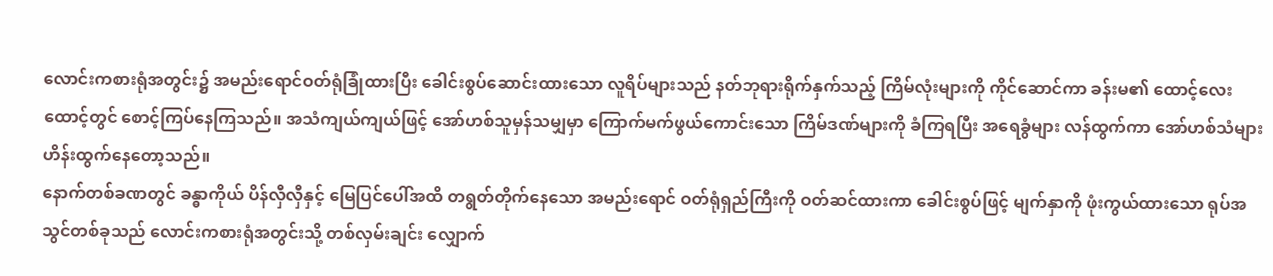လောင်းကစားရုံအတွင်း၌ အမည်းရောင်ဝတ်ရုံခြုံထားပြီး ခေါင်းစွပ်ဆောင်းထားသော လူရိပ်များသည် နတ်ဘုရားရိုက်နှက်သည့် ကြိမ်လုံးများကို ကိုင်ဆောင်ကာ ခန်းမ၏ ထောင့်လေးထောင့်တွင် စောင့်ကြပ်နေကြသည်။ အသံကျယ်ကျယ်ဖြင့် အော်ဟစ်သူမှန်သမျှမှာ ကြောက်မက်ဖွယ်ကောင်းသော ကြိမ်ဒဏ်များကို ခံကြရပြီး အရေခွံများ လန်ထွက်ကာ အော်ဟစ်သံများ ဟိန်းထွက်နေတော့သည်။
နောက်တစ်ခဏတွင် ခန္ဓာကိုယ် ပိန်လှီလှီနှင့် မြေပြင်ပေါ်အထိ တရွတ်တိုက်နေသော အမည်းရောင် ဝတ်ရုံရှည်ကြီးကို ဝတ်ဆင်ထားကာ ခေါင်းစွပ်ဖြင့် မျက်နှာကို ဖုံးကွယ်ထားသော ရုပ်အသွင်တစ်ခုသည် လောင်းကစားရုံအတွင်းသို့ တစ်လှမ်းချင်း လျှောက်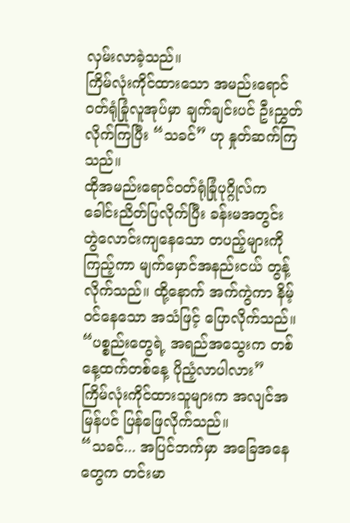လှမ်းလာခဲ့သည်။
ကြိမ်လုံးကိုင်ထားသော အမည်းရောင်ဝတ်ရုံခြုံလူအုပ်မှာ ချက်ချင်းပင် ဦးညွှတ်လိုက်ကြပြီး “သခင်” ဟု နှုတ်ဆက်ကြသည်။
ထိုအမည်းရောင်ဝတ်ရုံခြုံပုဂ္ဂိုလ်က ခေါင်းညိတ်ပြလိုက်ပြီး ခန်းမအတွင်း တွဲလောင်းကျနေသော တပည့်များကို ကြည့်ကာ မျက်မှောင်အနည်းငယ် တွန့်လိုက်သည်။ ထို့နောက် အက်ကွဲကာ နိမ့်ဝင်နေသော အသံဖြင့် ပြောလိုက်သည်။
“ပစ္စည်းတွေရဲ့ အရည်အသွေးက တစ်နေ့ထက်တစ်နေ့ ပိုညံ့လာပါလား”
ကြိမ်လုံးကိုင်ထားသူများက အလျင်အမြန်ပင် ပြန်ဖြေလိုက်သည်။
“သခင်... အပြင်ဘက်မှာ အခြေအနေတွေက တင်းမာ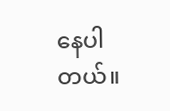နေပါတယ်။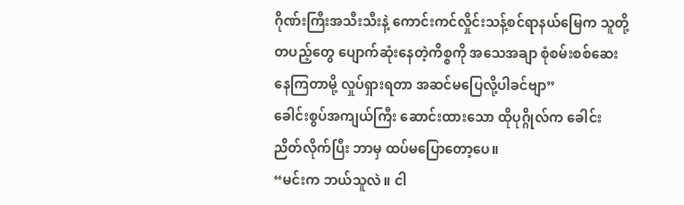ဂိုဏ်းကြီးအသီးသီးနဲ့ ကောင်းကင်လှိုင်းသန့်စင်ရာနယ်မြေက သူတို့တပည့်တွေ ပျောက်ဆုံးနေတဲ့ကိစ္စကို အသေအချာ စုံစမ်းစစ်ဆေးနေကြတာမို့ လှုပ်ရှားရတာ အဆင်မပြေလို့ပါခင်ဗျာ”
ခေါင်းစွပ်အကျယ်ကြီး ဆောင်းထားသော ထိုပုဂ္ဂိုလ်က ခေါင်းညိတ်လိုက်ပြီး ဘာမှ ထပ်မပြောတော့ပေ။
“မင်းက ဘယ်သူလဲ။ ငါ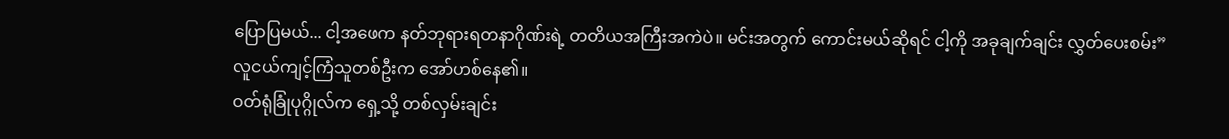ပြောပြမယ်... ငါ့အဖေက နတ်ဘုရားရတနာဂိုဏ်းရဲ့ တတိယအကြီးအကဲပဲ။ မင်းအတွက် ကောင်းမယ်ဆိုရင် ငါ့ကို အခုချက်ချင်း လွှတ်ပေးစမ်း”
လူငယ်ကျင့်ကြံသူတစ်ဦးက အော်ဟစ်နေ၏။
ဝတ်ရုံခြုံပုဂ္ဂိုလ်က ရှေ့သို့ တစ်လှမ်းချင်း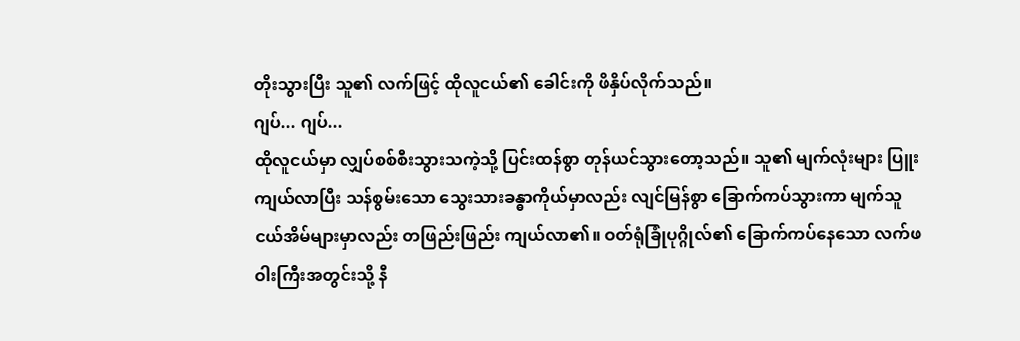တိုးသွားပြီး သူ၏ လက်ဖြင့် ထိုလူငယ်၏ ခေါင်းကို ဖိနှိပ်လိုက်သည်။
ဂျပ်... ဂျပ်...
ထိုလူငယ်မှာ လျှပ်စစ်စီးသွားသကဲ့သို့ ပြင်းထန်စွာ တုန်ယင်သွားတော့သည်။ သူ၏ မျက်လုံးများ ပြူးကျယ်လာပြီး သန်စွမ်းသော သွေးသားခန္ဓာကိုယ်မှာလည်း လျင်မြန်စွာ ခြောက်ကပ်သွားကာ မျက်သူငယ်အိမ်များမှာလည်း တဖြည်းဖြည်း ကျယ်လာ၏။ ဝတ်ရုံခြုံပုဂ္ဂိုလ်၏ ခြောက်ကပ်နေသော လက်ဖဝါးကြီးအတွင်းသို့ နီ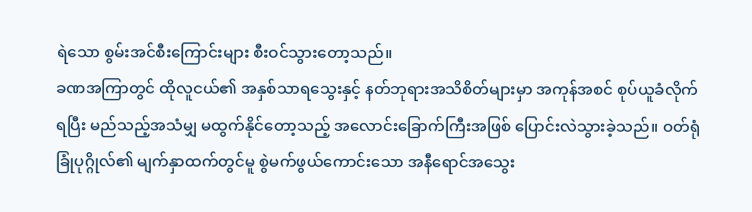ရဲသော စွမ်းအင်စီးကြောင်းများ စီးဝင်သွားတော့သည်။
ခဏအကြာတွင် ထိုလူငယ်၏ အနှစ်သာရသွေးနှင့် နတ်ဘုရားအသိစိတ်များမှာ အကုန်အစင် စုပ်ယူခံလိုက်ရပြီး မည်သည့်အသံမျှ မထွက်နိုင်တော့သည့် အလောင်းခြောက်ကြီးအဖြစ် ပြောင်းလဲသွားခဲ့သည်။ ဝတ်ရုံခြုံပုဂ္ဂိုလ်၏ မျက်နှာထက်တွင်မူ စွဲမက်ဖွယ်ကောင်းသော အနီရောင်အသွေး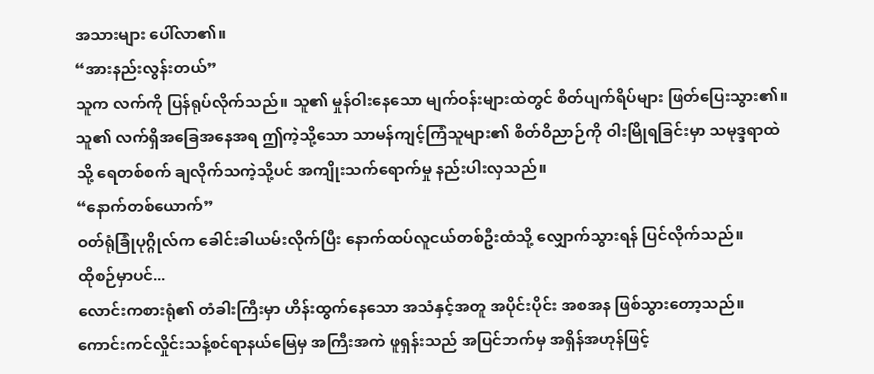အသားများ ပေါ်လာ၏။
“အားနည်းလွန်းတယ်”
သူက လက်ကို ပြန်ရုပ်လိုက်သည်။ သူ၏ မှုန်ဝါးနေသော မျက်ဝန်းများထဲတွင် စိတ်ပျက်ရိပ်များ ဖြတ်ပြေးသွား၏။ သူ၏ လက်ရှိအခြေအနေအရ ဤကဲ့သို့သော သာမန်ကျင့်ကြံသူများ၏ စိတ်ဝိညာဉ်ကို ဝါးမြိုရခြင်းမှာ သမုဒ္ဒရာထဲသို့ ရေတစ်စက် ချလိုက်သကဲ့သို့ပင် အကျိုးသက်ရောက်မှု နည်းပါးလှသည်။
“နောက်တစ်ယောက်”
ဝတ်ရုံခြုံပုဂ္ဂိုလ်က ခေါင်းခါယမ်းလိုက်ပြီး နောက်ထပ်လူငယ်တစ်ဦးထံသို့ လျှောက်သွားရန် ပြင်လိုက်သည်။
ထိုစဉ်မှာပင်...
လောင်းကစားရုံ၏ တံခါးကြီးမှာ ဟိန်းထွက်နေသော အသံနှင့်အတူ အပိုင်းပိုင်း အစအန ဖြစ်သွားတော့သည်။
ကောင်းကင်လှိုင်းသန့်စင်ရာနယ်မြေမှ အကြီးအကဲ ဖူရှန်းသည် အပြင်ဘက်မှ အရှိန်အဟုန်ဖြင့်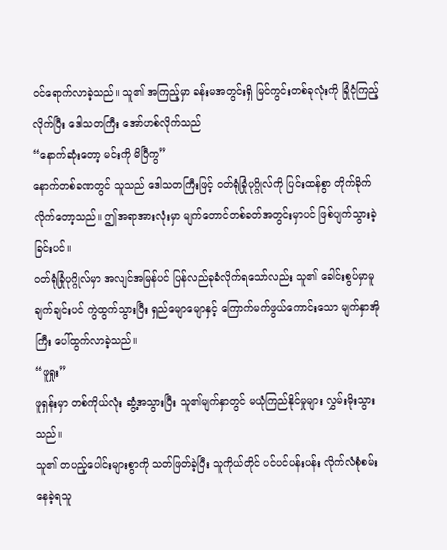ဝင်ရောက်လာခဲ့သည်။ သူ၏ အကြည့်မှာ ခန်းမအတွင်းရှိ မြင်ကွင်းတစ်ခုလုံးကို ခြုံငုံကြည့်လိုက်ပြီး ဒေါသတကြီး အော်ဟစ်လိုက်သည်
“နောက်ဆုံးတော့ မင်းကို မိပြီကွ”
နောက်တစ်ခဏတွင် သူသည် ဒေါသတကြီးဖြင့် ဝတ်ရုံခြုံပုဂ္ဂိုလ်ကို ပြင်းထန်စွာ တိုက်ခိုက်လိုက်တော့သည်။ ဤအရာအားလုံးမှာ မျက်တောင်တစ်ခတ်အတွင်းမှာပင် ဖြစ်ပျက်သွားခဲ့ခြင်းပင်။
ဝတ်ရုံခြုံပုဂ္ဂိုလ်မှာ အလျင်အမြန်ပင် ပြန်လည်ခုခံလိုက်ရသော်လည်း သူ၏ ခေါင်းစွပ်မှာမူ ချက်ချင်းပင် ကွဲထွက်သွားပြီး ရှည်မျောမျောနှင့် ကြောက်မက်ဖွယ်ကောင်းသော မျက်နှာအိုကြီး ပေါ်ထွက်လာခဲ့သည်။
“ဖူရှုး”
ဖူရှန်းမှာ တစ်ကိုယ်လုံး ဆွံ့အသွားပြီး သူ၏မျက်နှာတွင် မယုံကြည်နိုင်မှုများ လွှမ်းမိုးသွားသည်။
သူ၏ တပည့်ပေါင်းများစွာကို သတ်ဖြတ်ခဲ့ပြီး သူကိုယ်တိုင် ပင်ပင်ပန်းပန်း လိုက်လံစုံစမ်းနေခဲ့ရသူ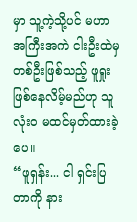မှာ သူ့ကဲ့သို့ပင် မဟာအကြီးအကဲ ငါးဦးထဲမှ တစ်ဦးဖြစ်သည့် ဖူရှုး ဖြစ်နေလိမ့်မည်ဟု သူ လုံးဝ မထင်မှတ်ထားခဲ့ပေ။
“ဖူရှန်း... ငါ ရှင်းပြတာကို နား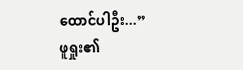ထောင်ပါဦး...”
ဖူရှုး၏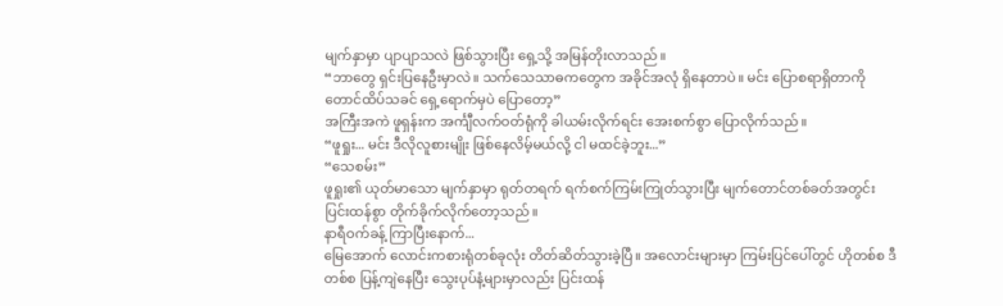မျက်နှာမှာ ပျာပျာသလဲ ဖြစ်သွားပြီး ရှေ့သို့ အမြန်တိုးလာသည်။
“ဘာတွေ ရှင်းပြနေဦးမှာလဲ။ သက်သေသာဓကတွေက အခိုင်အလုံ ရှိနေတာပဲ။ မင်း ပြောစရာရှိတာကို တောင်ထိပ်သခင် ရှေ့ရောက်မှပဲ ပြောတော့”
အကြီးအကဲ ဖူရှန်းက အင်္ကျီလက်ဝတ်ရုံကို ခါယမ်းလိုက်ရင်း အေးစက်စွာ ပြောလိုက်သည်။
“ဖူရှုး... မင်း ဒီလိုလူစားမျိုး ဖြစ်နေလိမ့်မယ်လို့ ငါ မထင်ခဲ့ဘူး...”
“သေစမ်း”
ဖူရှုး၏ ယုတ်မာသော မျက်နှာမှာ ရုတ်တရက် ရက်စက်ကြမ်းကြုတ်သွားပြီး မျက်တောင်တစ်ခတ်အတွင်း ပြင်းထန်စွာ တိုက်ခိုက်လိုက်တော့သည်။
နာရီဝက်ခန့် ကြာပြီးနောက်...
မြေအောက် လောင်းကစားရုံတစ်ခုလုံး တိတ်ဆိတ်သွားခဲ့ပြီ။ အလောင်းများမှာ ကြမ်းပြင်ပေါ်တွင် ဟိုတစ်စ ဒီတစ်စ ပြန့်ကျဲနေပြီး သွေးပုပ်နံ့များမှာလည်း ပြင်းထန်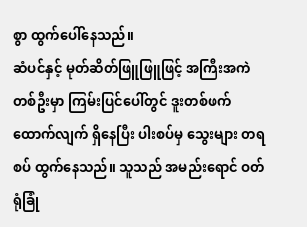စွာ ထွက်ပေါ်နေသည်။
ဆံပင်နှင့် မုတ်ဆိတ်ဖြူဖြူဖြင့် အကြီးအကဲတစ်ဦးမှာ ကြမ်းပြင်ပေါ်တွင် ဒူးတစ်ဖက် ထောက်လျက် ရှိနေပြီး ပါးစပ်မှ သွေးများ တရစပ် ထွက်နေသည်။ သူသည် အမည်းရောင် ဝတ်ရုံခြုံ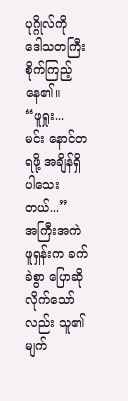ပုဂ္ဂိုလ်ကို ဒေါသတကြီး စိုက်ကြည့်နေ၏။
“ဖူရှုး... မင်း နောင်တရဖို့ အချိန်ရှိပါသေးတယ်...”
အကြီးအကဲ ဖူရှန်းက ခက်ခဲစွာ ပြောဆိုလိုက်သော်လည်း သူ၏ မျက်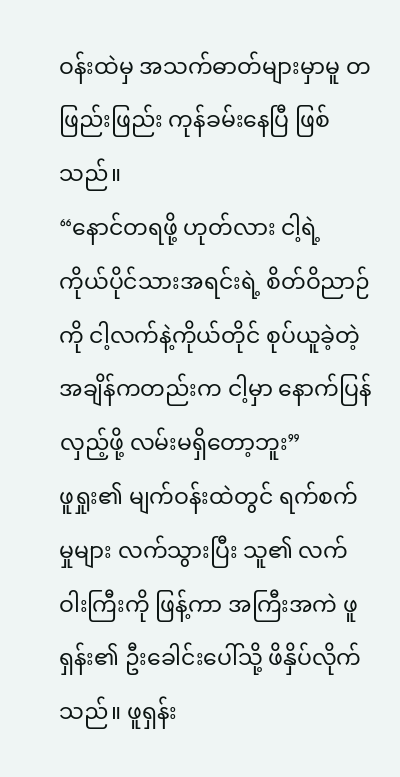ဝန်းထဲမှ အသက်ဓာတ်များမှာမူ တဖြည်းဖြည်း ကုန်ခမ်းနေပြီ ဖြစ်သည်။
“နောင်တရဖို့ ဟုတ်လား ငါ့ရဲ့ ကိုယ်ပိုင်သားအရင်းရဲ့ စိတ်ဝိညာဉ်ကို ငါ့လက်နဲ့ကိုယ်တိုင် စုပ်ယူခဲ့တဲ့ အချိန်ကတည်းက ငါ့မှာ နောက်ပြန်လှည့်ဖို့ လမ်းမရှိတော့ဘူး”
ဖူရှုး၏ မျက်ဝန်းထဲတွင် ရက်စက်မှုများ လက်သွားပြီး သူ၏ လက်ဝါးကြီးကို ဖြန့်ကာ အကြီးအကဲ ဖူရှန်း၏ ဦးခေါင်းပေါ်သို့ ဖိနှိပ်လိုက်သည်။ ဖူရှန်း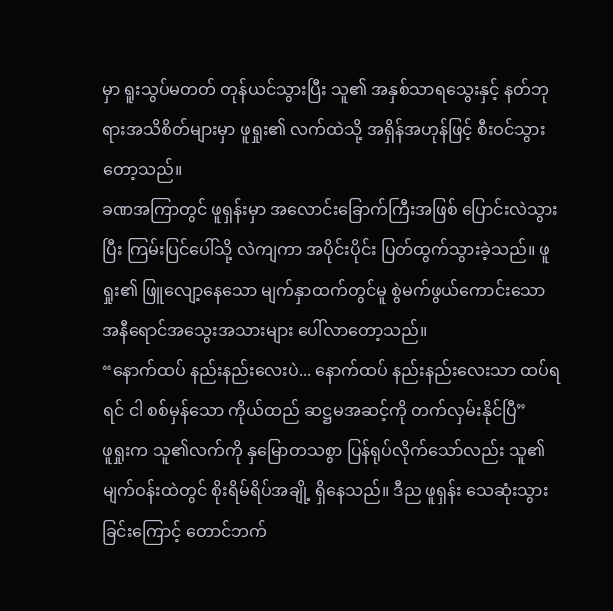မှာ ရူးသွပ်မတတ် တုန်ယင်သွားပြီး သူ၏ အနှစ်သာရသွေးနှင့် နတ်ဘုရားအသိစိတ်များမှာ ဖူရှုး၏ လက်ထဲသို့ အရှိန်အဟုန်ဖြင့် စီးဝင်သွားတော့သည်။
ခဏအကြာတွင် ဖူရှန်းမှာ အလောင်းခြောက်ကြီးအဖြစ် ပြောင်းလဲသွားပြီး ကြမ်းပြင်ပေါ်သို့ လဲကျကာ အပိုင်းပိုင်း ပြတ်ထွက်သွားခဲ့သည်။ ဖူရှုး၏ ဖြူလျော့နေသော မျက်နှာထက်တွင်မူ စွဲမက်ဖွယ်ကောင်းသော အနီရောင်အသွေးအသားများ ပေါ်လာတော့သည်။
“နောက်ထပ် နည်းနည်းလေးပဲ... နောက်ထပ် နည်းနည်းလေးသာ ထပ်ရရင် ငါ စစ်မှန်သော ကိုယ်ထည် ဆဋ္ဌမအဆင့်ကို တက်လှမ်းနိုင်ပြီ”
ဖူရှုးက သူ၏လက်ကို နှမြောတသစွာ ပြန်ရုပ်လိုက်သော်လည်း သူ၏ မျက်ဝန်းထဲတွင် စိုးရိမ်ရိပ်အချို့ ရှိနေသည်။ ဒီည ဖူရှန်း သေဆုံးသွားခြင်းကြောင့် တောင်ဘက်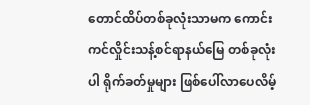တောင်ထိပ်တစ်ခုလုံးသာမက ကောင်းကင်လှိုင်းသန့်စင်ရာနယ်မြေ တစ်ခုလုံးပါ ရိုက်ခတ်မှုများ ဖြစ်ပေါ်လာပေလိမ့်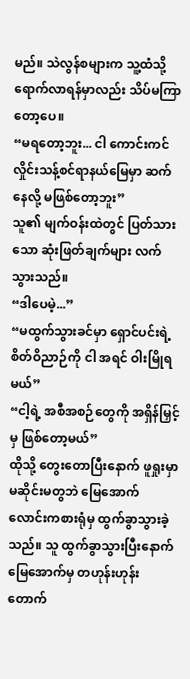မည်။ သဲလွန်စများက သူ့ထံသို့ ရောက်လာရန်မှာလည်း သိပ်မကြာတော့ပေ။
“မရတော့ဘူး... ငါ ကောင်းကင်လှိုင်းသန့်စင်ရာနယ်မြေမှာ ဆက်နေလို့ မဖြစ်တော့ဘူး”
သူ၏ မျက်ဝန်းထဲတွင် ပြတ်သားသော ဆုံးဖြတ်ချက်များ လက်သွားသည်။
“ဒါပေမဲ့...”
“မထွက်သွားခင်မှာ ရှောင်ပင်းရဲ့ စိတ်ဝိညာဉ်ကို ငါ အရင် ဝါးမြိုရမယ်”
“ငါ့ရဲ့ အစီအစဉ်တွေကို အရှိန်မြှင့်မှ ဖြစ်တော့မယ်”
ထိုသို့ တွေးတောပြီးနောက် ဖူရှုးမှာ မဆိုင်းမတွဘဲ မြေအောက် လောင်းကစားရုံမှ ထွက်ခွာသွားခဲ့သည်။ သူ ထွက်ခွာသွားပြီးနောက် မြေအောက်မှ တဟုန်းဟုန်း တောက်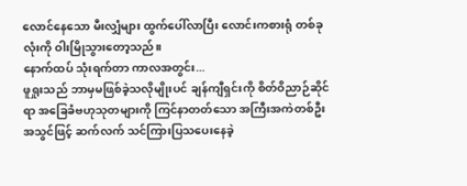လောင်နေသော မီးလျှံများ ထွက်ပေါ်လာပြီး လောင်းကစားရုံ တစ်ခုလုံးကို ဝါးမြိုသွားတော့သည်။
နောက်ထပ် သုံးရက်တာ ကာလအတွင်း...
ဖူရှုးသည် ဘာမှမဖြစ်ခဲ့သလိုမျိုးပင် ချန်ကျီရှင်းကို စိတ်ဝိညာဉ်ဆိုင်ရာ အခြေခံဗဟုသုတများကို ကြင်နာတတ်သော အကြီးအကဲတစ်ဦးအသွင်ဖြင့် ဆက်လက် သင်ကြားပြသပေးနေခဲ့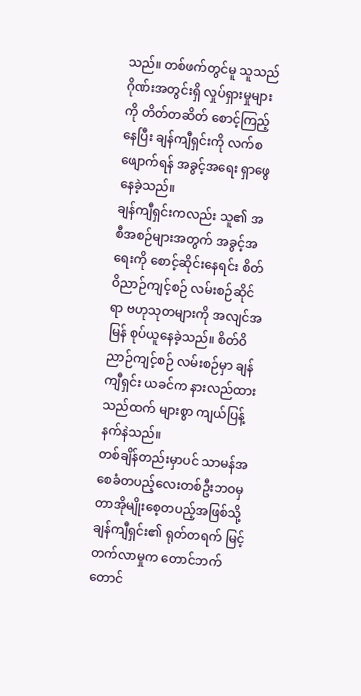သည်။ တစ်ဖက်တွင်မူ သူသည် ဂိုဏ်းအတွင်းရှိ လှုပ်ရှားမှုများကို တိတ်တဆိတ် စောင့်ကြည့်နေပြီး ချန်ကျီရှင်းကို လက်စဖျောက်ရန် အခွင့်အရေး ရှာဖွေနေခဲ့သည်။
ချန်ကျီရှင်းကလည်း သူ၏ အစီအစဉ်များအတွက် အခွင့်အရေးကို စောင့်ဆိုင်းနေရင်း စိတ်ဝိညာဉ်ကျင့်စဉ် လမ်းစဉ်ဆိုင်ရာ ဗဟုသုတများကို အလျင်အမြန် စုပ်ယူနေခဲ့သည်။ စိတ်ဝိညာဉ်ကျင့်စဉ် လမ်းစဉ်မှာ ချန်ကျီရှင်း ယခင်က နားလည်ထားသည်ထက် များစွာ ကျယ်ပြန့်နက်နဲသည်။
တစ်ချိန်တည်းမှာပင် သာမန်အစေခံတပည့်လေးတစ်ဦးဘဝမှ တာအိုမျိုးစေ့တပည့်အဖြစ်သို့ ချန်ကျီရှင်း၏ ရုတ်တရက် မြင့်တက်လာမှုက တောင်ဘက်တောင်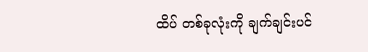ထိပ် တစ်ခုလုံးကို ချက်ချင်းပင်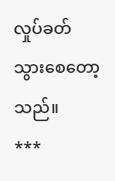လှုပ်ခတ်သွားစေတော့သည်။
***